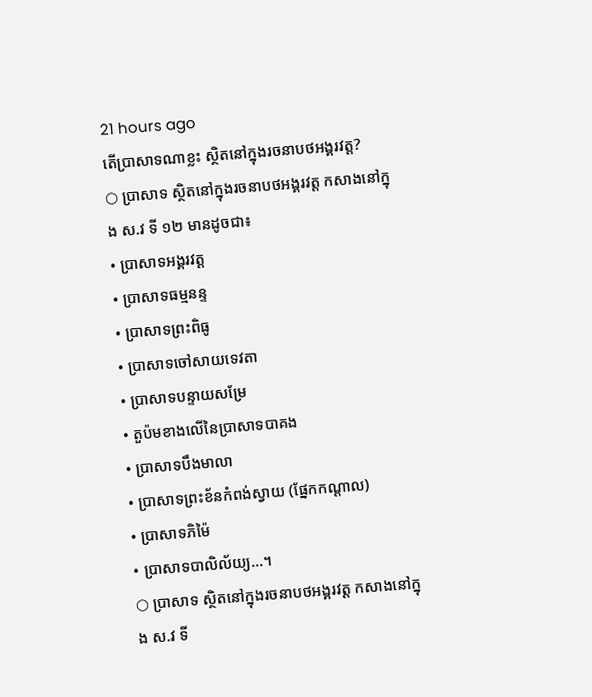21 hours ago
តើប្រាសាទណាខ្លះ ស្ថិតនៅក្នុងរចនាបថអង្គរវត្ត?
○ ប្រាសាទ ស្ថិតនៅក្នុងរចនាបថអង្គរវត្ត កសាងនៅក្នុង ស.វ ទី ១២ មានដូចជា៖
• ប្រាសាទអង្គរវត្ត
• ប្រាសាទធម្មនន្ទ
• ប្រាសាទព្រះពិធូ
• ប្រាសាទចៅសាយទេវតា
• ប្រាសាទបន្ទាយសម្រែ
• តួប៉មខាងលើនៃប្រាសាទបាគង
• ប្រាសាទបឹងមាលា
• ប្រាសាទព្រះខ័នកំពង់ស្វាយ (ផ្នែកកណ្តាល)
• ប្រាសាទភិម៉ៃ
• ប្រាសាទបាលិល័យ្យ...។
○ ប្រាសាទ ស្ថិតនៅក្នុងរចនាបថអង្គរវត្ត កសាងនៅក្នុង ស.វ ទី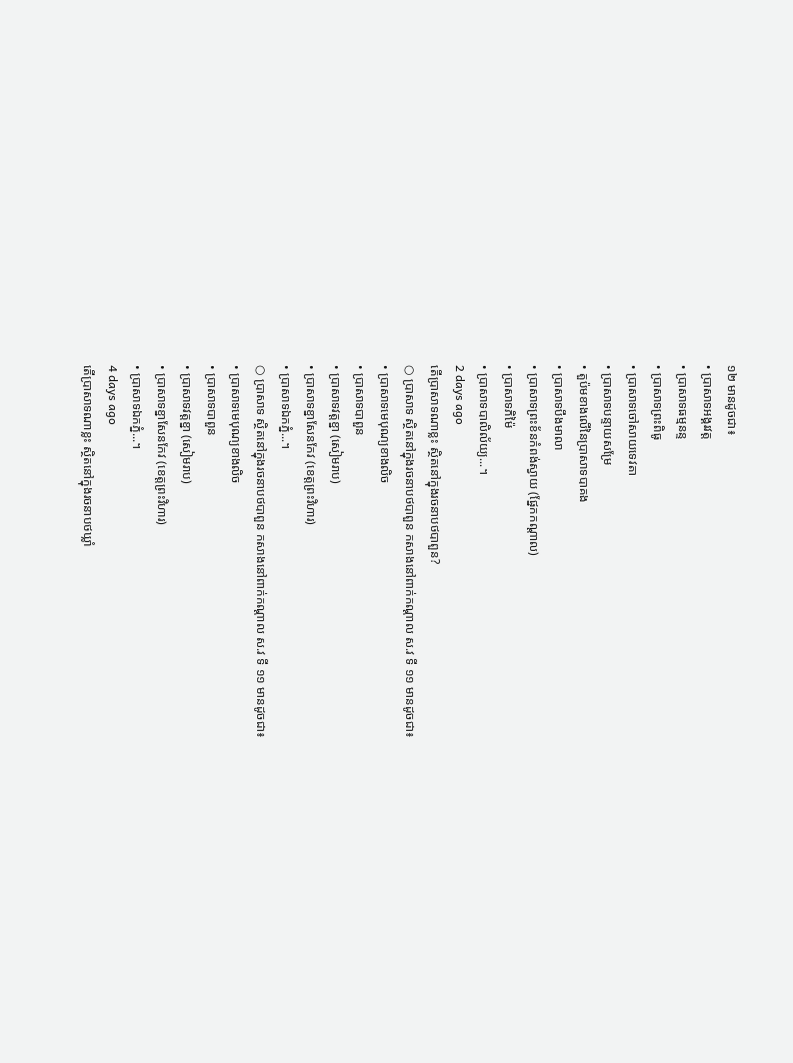១២ មានដូចជា៖
• ប្រាសាទអង្គរវត្ត
• ប្រាសាទធម្មនន្ទ
• ប្រាសាទព្រះពិធូ
• ប្រាសាទចៅសាយទេវតា
• ប្រាសាទបន្ទាយសម្រែ
• តួប៉មខាងលើនៃប្រាសាទបាគង
• ប្រាសាទបឹងមាលា
• ប្រាសាទព្រះខ័នកំពង់ស្វាយ (ផ្នែកកណ្តាល)
• ប្រាសាទភិម៉ៃ
• ប្រាសាទបាលិល័យ្យ...។
2 days ago
តើប្រាសាទណាខ្លះ ស្ថិតនៅក្នុងរចនាបថបាពួន?
○ ប្រាសាទ ស្ថិតនៅក្នុងរចនាបថបាពួន កសាងនៅពាក់កណ្តាល ស.វ ទី ១១ មានដូចជា៖
• ប្រាសាទមេបុណ្យខាងលិច
• ប្រាសាទបាពួន
• ប្រាសាទវត្តខ្នា (សៀមរាប)
• ប្រាសាទខ្នាសែនកែវ (ខេត្តព្រះវិហារ)
• ប្រាសាទឯកភ្នំ...។
○ ប្រាសាទ ស្ថិតនៅក្នុងរចនាបថបាពួន កសាងនៅពាក់កណ្តាល ស.វ ទី ១១ មានដូចជា៖
• ប្រាសាទមេបុណ្យខាងលិច
• ប្រាសាទបាពួន
• ប្រាសាទវត្តខ្នា (សៀមរាប)
• ប្រាសាទខ្នាសែនកែវ (ខេត្តព្រះវិហារ)
• ប្រាសាទឯកភ្នំ...។
4 days ago
តើប្រាសាទណាខ្លះ ស្ថិតនៅក្នុងរចនាបថឃ្លាំ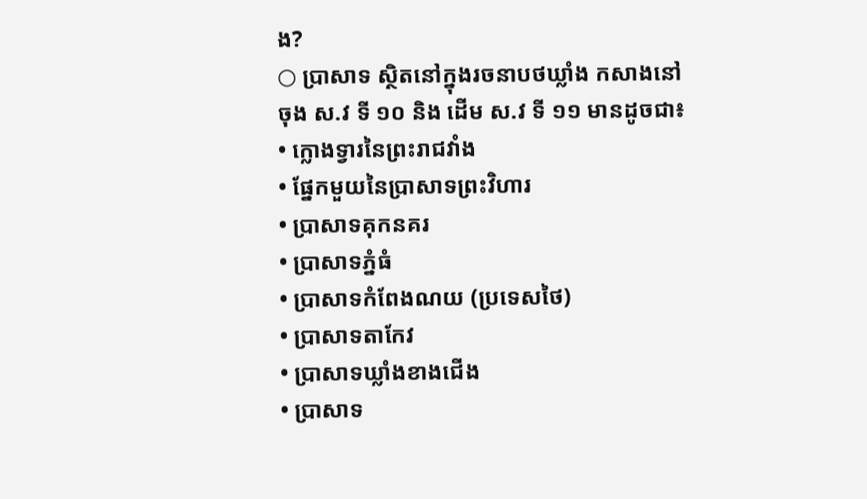ង?
○ ប្រាសាទ ស្ថិតនៅក្នុងរចនាបថឃ្លាំង កសាងនៅចុង ស.វ ទី ១០ និង ដើម ស.វ ទី ១១ មានដូចជា៖
• ក្លោងទ្វារនៃព្រះរាជវាំង
• ផ្នែកមួយនៃប្រាសាទព្រះវិហារ
• ប្រាសាទគុកនគរ
• ប្រាសាទភ្នំធំ
• ប្រាសាទកំពែងណយ (ប្រទេសថៃ)
• ប្រាសាទតាកែវ
• ប្រាសាទឃ្លាំងខាងជើង
• ប្រាសាទ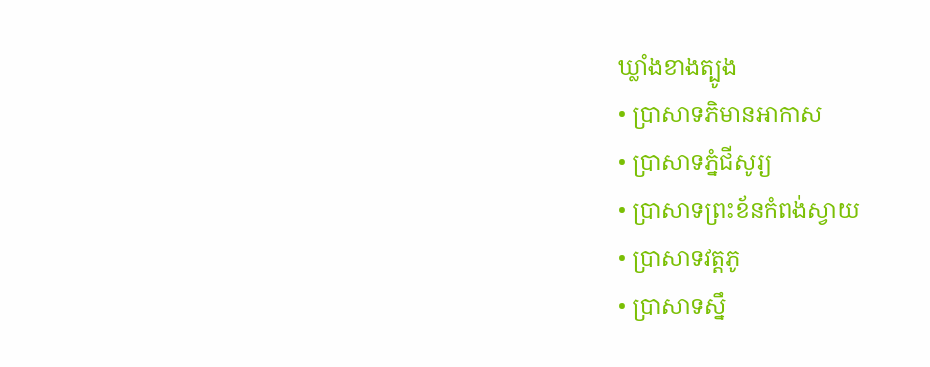ឃ្លាំងខាងត្បូង
• ប្រាសាទភិមានអាកាស
• ប្រាសាទភ្នំជីសូរ្យ
• ប្រាសាទព្រះខ័នកំពង់ស្វាយ
• ប្រាសាទវត្តភូ
• ប្រាសាទស្នឹ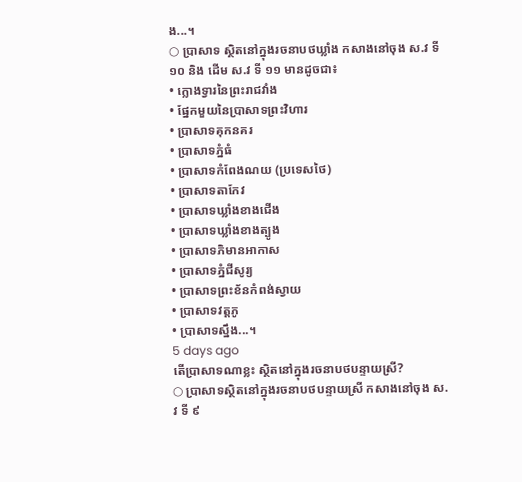ង...។
○ ប្រាសាទ ស្ថិតនៅក្នុងរចនាបថឃ្លាំង កសាងនៅចុង ស.វ ទី ១០ និង ដើម ស.វ ទី ១១ មានដូចជា៖
• ក្លោងទ្វារនៃព្រះរាជវាំង
• ផ្នែកមួយនៃប្រាសាទព្រះវិហារ
• ប្រាសាទគុកនគរ
• ប្រាសាទភ្នំធំ
• ប្រាសាទកំពែងណយ (ប្រទេសថៃ)
• ប្រាសាទតាកែវ
• ប្រាសាទឃ្លាំងខាងជើង
• ប្រាសាទឃ្លាំងខាងត្បូង
• ប្រាសាទភិមានអាកាស
• ប្រាសាទភ្នំជីសូរ្យ
• ប្រាសាទព្រះខ័នកំពង់ស្វាយ
• ប្រាសាទវត្តភូ
• ប្រាសាទស្នឹង...។
5 days ago
តើប្រាសាទណាខ្លះ ស្ថិតនៅក្នុងរចនាបថបន្ទាយស្រី?
○ ប្រាសាទស្ថិតនៅក្នុងរចនាបថបន្ទាយស្រី កសាងនៅចុង ស.វ ទី ៩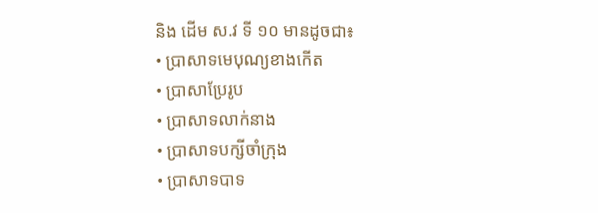និង ដើម ស.វ ទី ១០ មានដូចជា៖
• ប្រាសាទមេបុណ្យខាងកើត
• ប្រាសាប្រែរូប
• ប្រាសាទលាក់នាង
• ប្រាសាទបក្សីចាំក្រុង
• ប្រាសាទបាទ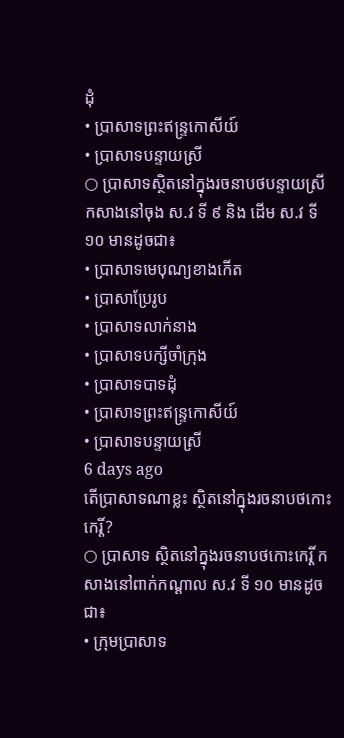ដុំ
• ប្រាសាទព្រះឥន្រ្ទកោសីយ៍
• ប្រាសាទបន្ទាយស្រី
○ ប្រាសាទស្ថិតនៅក្នុងរចនាបថបន្ទាយស្រី កសាងនៅចុង ស.វ ទី ៩ និង ដើម ស.វ ទី ១០ មានដូចជា៖
• ប្រាសាទមេបុណ្យខាងកើត
• ប្រាសាប្រែរូប
• ប្រាសាទលាក់នាង
• ប្រាសាទបក្សីចាំក្រុង
• ប្រាសាទបាទដុំ
• ប្រាសាទព្រះឥន្រ្ទកោសីយ៍
• ប្រាសាទបន្ទាយស្រី
6 days ago
តើប្រាសាទណាខ្លះ ស្ថិតនៅក្នុងរចនាបថកោះកេរ្តិ៍?
○ ប្រាសាទ ស្ថិតនៅក្នុងរចនាបថកោះកេរ្តិ៍ កសាងនៅពាក់កណ្តាល ស.វ ទី ១០ មានដូចជា៖
• ក្រុមប្រាសាទ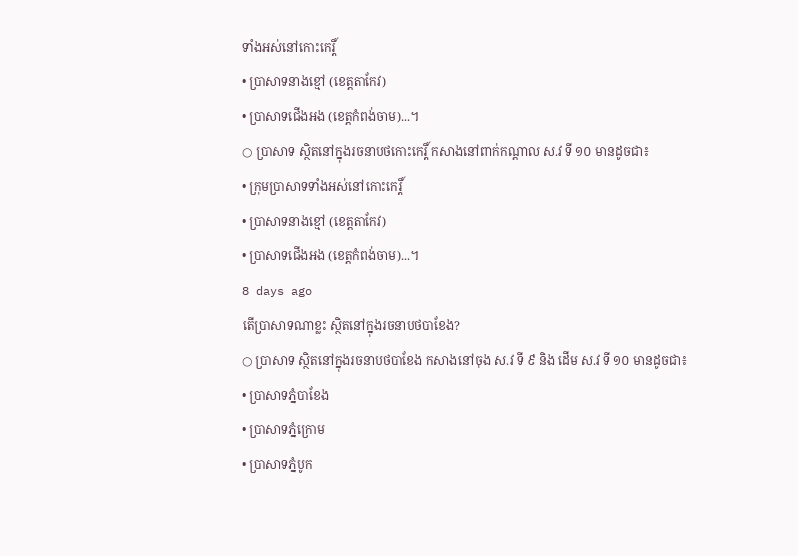ទាំងអស់នៅកោះកេរ្តិ៍
• ប្រាសាទនាងខ្មៅ (ខេត្តតាកែវ)
• ប្រាសាទជើងអង (ខេត្តកំពង់ចាម)...។
○ ប្រាសាទ ស្ថិតនៅក្នុងរចនាបថកោះកេរ្តិ៍ កសាងនៅពាក់កណ្តាល ស.វ ទី ១០ មានដូចជា៖
• ក្រុមប្រាសាទទាំងអស់នៅកោះកេរ្តិ៍
• ប្រាសាទនាងខ្មៅ (ខេត្តតាកែវ)
• ប្រាសាទជើងអង (ខេត្តកំពង់ចាម)...។
8 days ago
តើប្រាសាទណាខ្លះ ស្ថិតនៅក្នុងរចនាបថបាខែង?
○ ប្រាសាទ ស្ថិតនៅក្នុងរចនាបថបាខែង កសាងនៅចុង ស.វ ទី ៩ និង ដើម ស.វ ទី ១០ មានដូចជា៖
• ប្រាសាទភ្នំបាខែង
• ប្រាសាទភ្នំក្រោម
• ប្រាសាទភ្នំបូក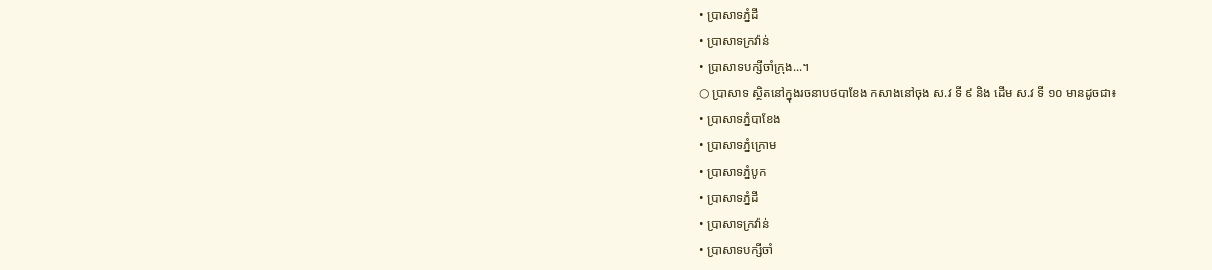• ប្រាសាទភ្នំដី
• ប្រាសាទក្រវ៉ាន់
• ប្រាសាទបក្សីចាំក្រុង...។
○ ប្រាសាទ ស្ថិតនៅក្នុងរចនាបថបាខែង កសាងនៅចុង ស.វ ទី ៩ និង ដើម ស.វ ទី ១០ មានដូចជា៖
• ប្រាសាទភ្នំបាខែង
• ប្រាសាទភ្នំក្រោម
• ប្រាសាទភ្នំបូក
• ប្រាសាទភ្នំដី
• ប្រាសាទក្រវ៉ាន់
• ប្រាសាទបក្សីចាំ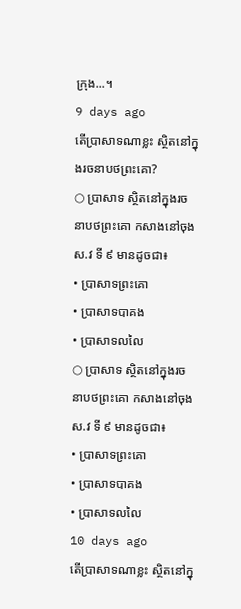ក្រុង...។
9 days ago
តើប្រាសាទណាខ្លះ ស្ថិតនៅក្នុងរចនាបថព្រះគោ?
○ ប្រាសាទ ស្ថិតនៅក្នុងរចនាបថព្រះគោ កសាងនៅចុង ស.វ ទី ៩ មានដូចជា៖
• ប្រាសាទព្រះគោ
• ប្រាសាទបាគង
• ប្រាសាទលលៃ
○ ប្រាសាទ ស្ថិតនៅក្នុងរចនាបថព្រះគោ កសាងនៅចុង ស.វ ទី ៩ មានដូចជា៖
• ប្រាសាទព្រះគោ
• ប្រាសាទបាគង
• ប្រាសាទលលៃ
10 days ago
តើប្រាសាទណាខ្លះ ស្ថិតនៅក្នុ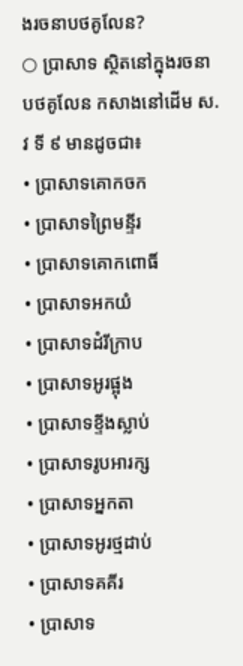ងរចនាបថគូលែន?
○ ប្រាសាទ ស្ថិតនៅក្នុងរចនាបថគូលែន កសាងនៅដើម ស.វ ទី ៩ មានដូចជា៖
• ប្រាសាទគោកចក
• ប្រាសាទព្រៃមន្ទីរ
• ប្រាសាទគោកពោធិ៍
• ប្រាសាទអកយំ
• ប្រាសាទដំរីក្រាប
• ប្រាសាទអូរផ្អុង
• ប្រាសាទខ្ទីងស្លាប់
• ប្រាសាទរូបអារក្ស
• ប្រាសាទអ្នកតា
• ប្រាសាទអូរថ្មដាប់
• ប្រាសាទគគីរ
• ប្រាសាទ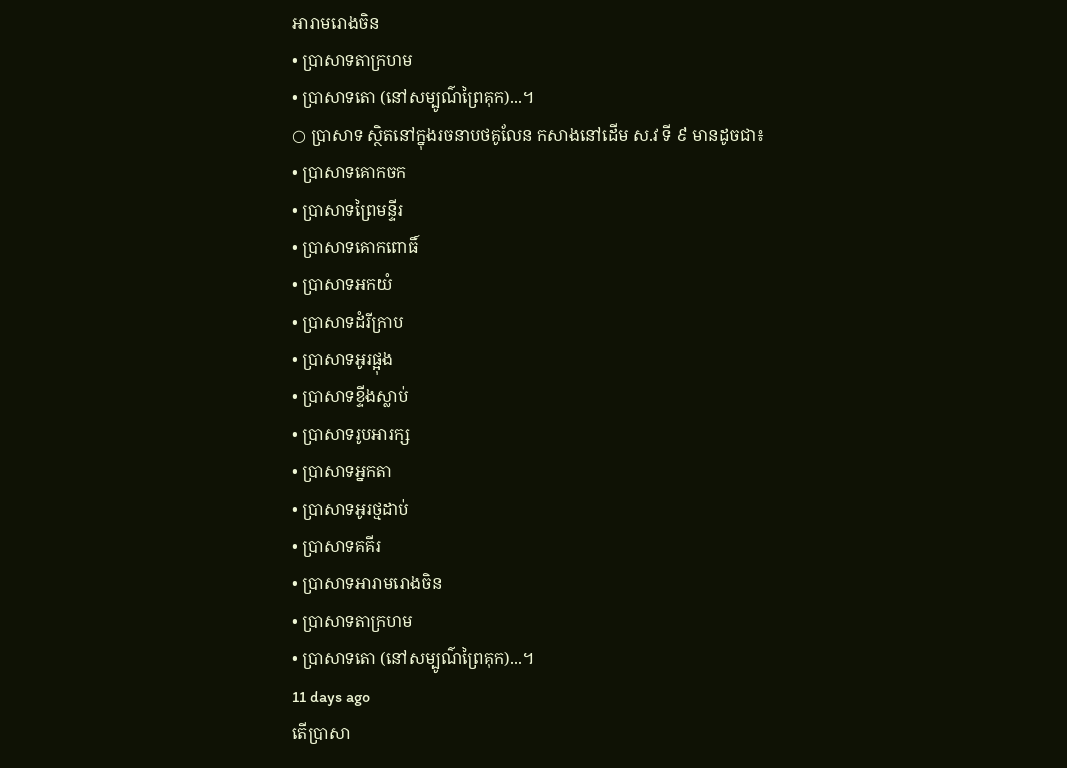អារាមរោងចិន
• ប្រាសាទតាក្រហម
• ប្រាសាទតោ (នៅសម្បូណ៌ព្រៃគុក)...។
○ ប្រាសាទ ស្ថិតនៅក្នុងរចនាបថគូលែន កសាងនៅដើម ស.វ ទី ៩ មានដូចជា៖
• ប្រាសាទគោកចក
• ប្រាសាទព្រៃមន្ទីរ
• ប្រាសាទគោកពោធិ៍
• ប្រាសាទអកយំ
• ប្រាសាទដំរីក្រាប
• ប្រាសាទអូរផ្អុង
• ប្រាសាទខ្ទីងស្លាប់
• ប្រាសាទរូបអារក្ស
• ប្រាសាទអ្នកតា
• ប្រាសាទអូរថ្មដាប់
• ប្រាសាទគគីរ
• ប្រាសាទអារាមរោងចិន
• ប្រាសាទតាក្រហម
• ប្រាសាទតោ (នៅសម្បូណ៌ព្រៃគុក)...។
11 days ago
តើប្រាសា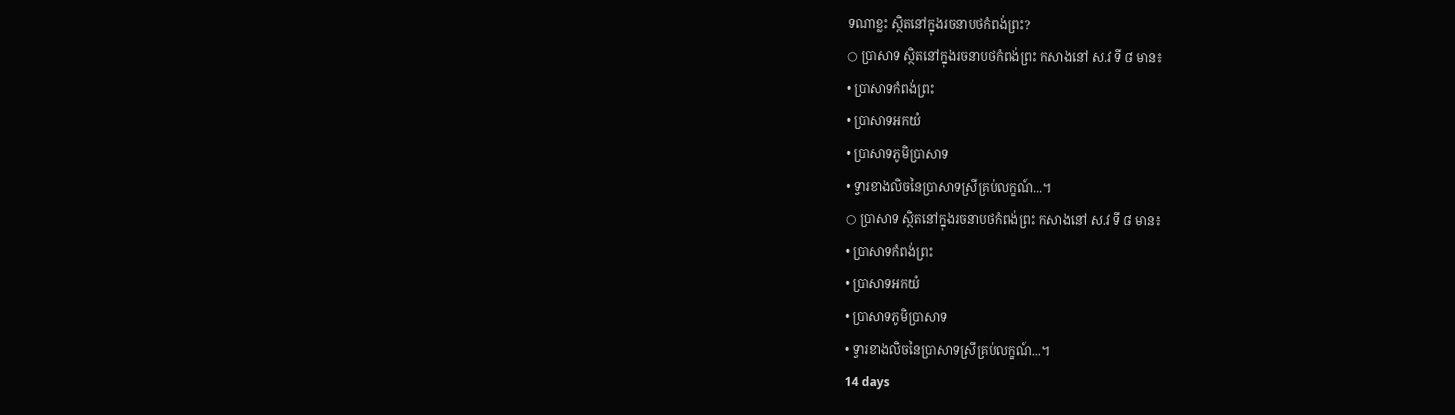ទណាខ្លះ ស្ថិតនៅក្នុងរចនាបថកំពង់ព្រះ?
○ ប្រាសាទ ស្ថិតនៅក្នុងរចនាបថកំពង់ព្រះ កសាងនៅ ស.វ ទី ៨ មាន៖
• ប្រាសាទកំពង់ព្រះ
• ប្រាសាទអកយំ
• ប្រាសាទភូមិប្រាសាទ
• ទ្វារខាងលិចនៃប្រាសាទស្រីគ្រប់លក្ខណ៍...។
○ ប្រាសាទ ស្ថិតនៅក្នុងរចនាបថកំពង់ព្រះ កសាងនៅ ស.វ ទី ៨ មាន៖
• ប្រាសាទកំពង់ព្រះ
• ប្រាសាទអកយំ
• ប្រាសាទភូមិប្រាសាទ
• ទ្វារខាងលិចនៃប្រាសាទស្រីគ្រប់លក្ខណ៍...។
14 days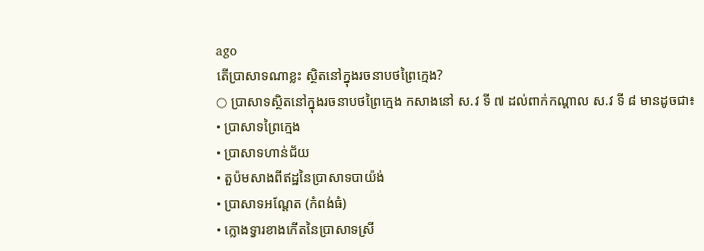ago
តើប្រាសាទណាខ្លះ ស្ថិតនៅក្នុងរចនាបថព្រៃក្មេង?
○ ប្រាសាទស្ថិតនៅក្នុងរចនាបថព្រៃក្មេង កសាងនៅ ស.វ ទី ៧ ដល់ពាក់កណ្តាល ស.វ ទី ៨ មានដូចជា៖
• ប្រាសាទព្រៃក្មេង
• ប្រាសាទហាន់ជ័យ
• តួប៉មសាងពីឥដ្ឋនៃប្រាសាទបាយ៉ង់
• ប្រាសាទអណ្តែត (កំពង់ធំ)
• ក្លោងទ្វារខាងកើតនៃប្រាសាទស្រី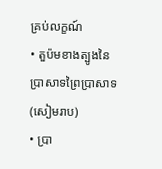គ្រប់លក្ខណ៍
• តួប៉មខាងត្បូងនៃប្រាសាទព្រៃប្រាសាទ (សៀមរាប)
• ប្រា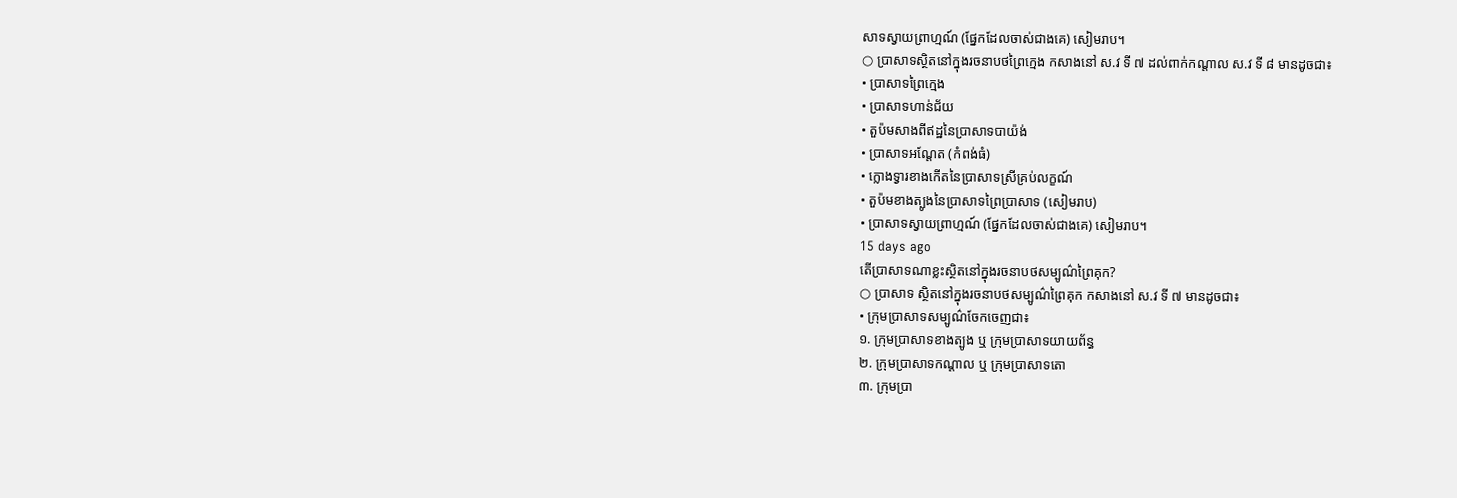សាទស្វាយព្រាហ្មណ៍ (ផ្នែកដែលចាស់ជាងគេ) សៀមរាប។
○ ប្រាសាទស្ថិតនៅក្នុងរចនាបថព្រៃក្មេង កសាងនៅ ស.វ ទី ៧ ដល់ពាក់កណ្តាល ស.វ ទី ៨ មានដូចជា៖
• ប្រាសាទព្រៃក្មេង
• ប្រាសាទហាន់ជ័យ
• តួប៉មសាងពីឥដ្ឋនៃប្រាសាទបាយ៉ង់
• ប្រាសាទអណ្តែត (កំពង់ធំ)
• ក្លោងទ្វារខាងកើតនៃប្រាសាទស្រីគ្រប់លក្ខណ៍
• តួប៉មខាងត្បូងនៃប្រាសាទព្រៃប្រាសាទ (សៀមរាប)
• ប្រាសាទស្វាយព្រាហ្មណ៍ (ផ្នែកដែលចាស់ជាងគេ) សៀមរាប។
15 days ago
តើប្រាសាទណាខ្លះស្ថិតនៅក្នុងរចនាបថសម្បូណ៌ព្រៃគុក?
○ ប្រាសាទ ស្ថិតនៅក្នុងរចនាបថសម្បូណ៌ព្រៃគុក កសាងនៅ ស.វ ទី ៧ មានដូចជា៖
• ក្រុមប្រាសាទសម្បូណ៌ចែកចេញជា៖
១. ក្រុមប្រាសាទខាងត្បូង ឬ ក្រុមប្រាសាទយាយព័ន្ធ
២. ក្រុមប្រាសាទកណ្តាល ឬ ក្រុមប្រាសាទតោ
៣. ក្រុមប្រា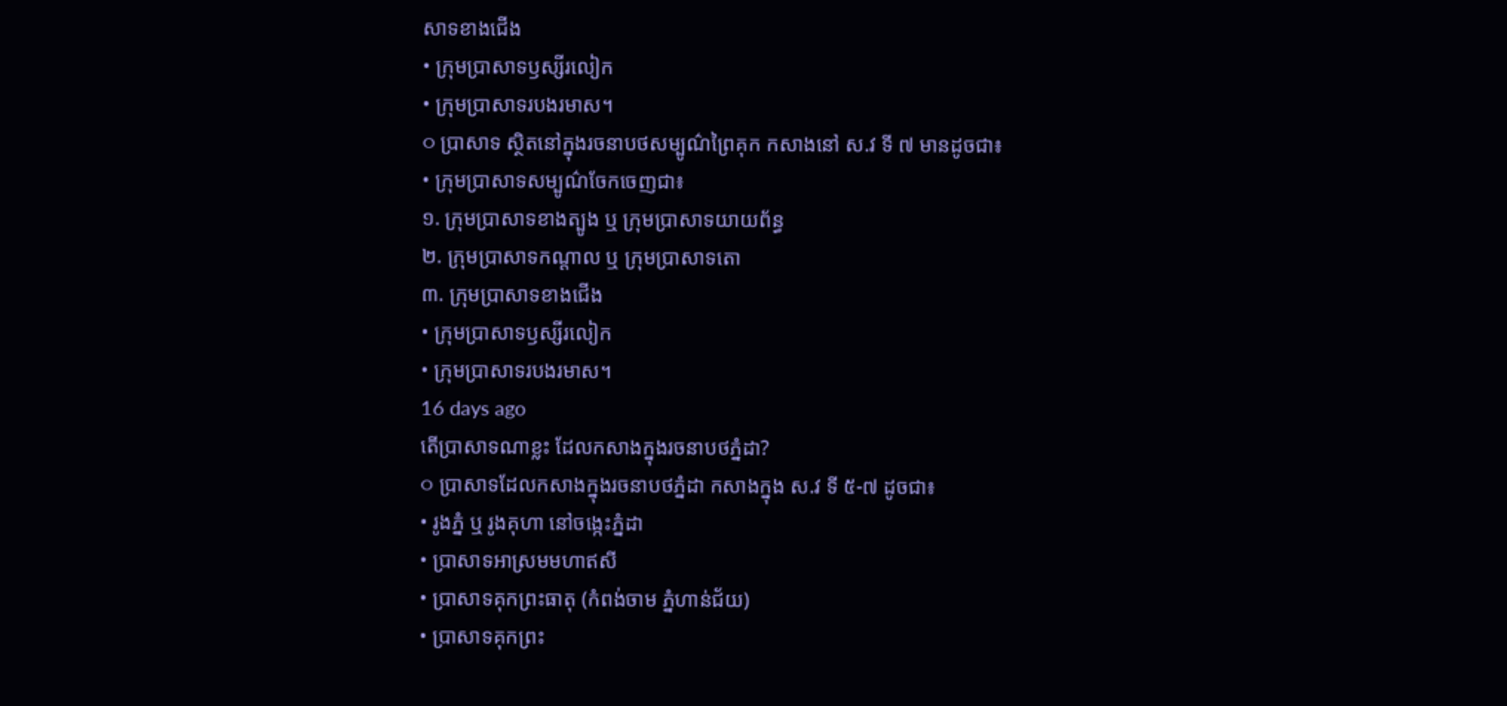សាទខាងជើង
• ក្រុមប្រាសាទឫស្សីរលៀក
• ក្រុមប្រាសាទរបងរមាស។
○ ប្រាសាទ ស្ថិតនៅក្នុងរចនាបថសម្បូណ៌ព្រៃគុក កសាងនៅ ស.វ ទី ៧ មានដូចជា៖
• ក្រុមប្រាសាទសម្បូណ៌ចែកចេញជា៖
១. ក្រុមប្រាសាទខាងត្បូង ឬ ក្រុមប្រាសាទយាយព័ន្ធ
២. ក្រុមប្រាសាទកណ្តាល ឬ ក្រុមប្រាសាទតោ
៣. ក្រុមប្រាសាទខាងជើង
• ក្រុមប្រាសាទឫស្សីរលៀក
• ក្រុមប្រាសាទរបងរមាស។
16 days ago
តើប្រាសាទណាខ្លះ ដែលកសាងក្នុងរចនាបថភ្នំដា?
○ ប្រាសាទដែលកសាងក្នុងរចនាបថភ្នំដា កសាងក្នុង ស.វ ទី ៥-៧ ដូចជា៖
• រូងភ្នំ ឬ រូងគុហា នៅចង្កេះភ្នំដា
• ប្រាសាទអាស្រមមហាឥសី
• ប្រាសាទគុកព្រះធាតុ (កំពង់ចាម ភ្នំហាន់ជ័យ)
• ប្រាសាទគុកព្រះ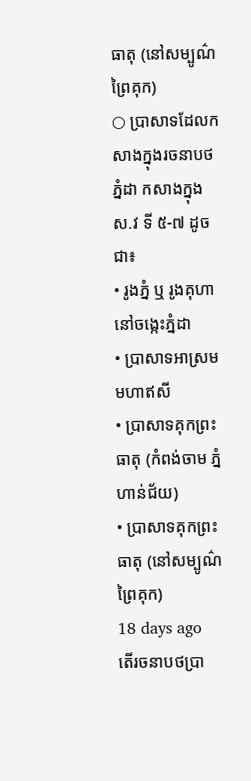ធាតុ (នៅសម្បូណ៌ព្រៃគុក)
○ ប្រាសាទដែលកសាងក្នុងរចនាបថភ្នំដា កសាងក្នុង ស.វ ទី ៥-៧ ដូចជា៖
• រូងភ្នំ ឬ រូងគុហា នៅចង្កេះភ្នំដា
• ប្រាសាទអាស្រមមហាឥសី
• ប្រាសាទគុកព្រះធាតុ (កំពង់ចាម ភ្នំហាន់ជ័យ)
• ប្រាសាទគុកព្រះធាតុ (នៅសម្បូណ៌ព្រៃគុក)
18 days ago
តើរចនាបថប្រា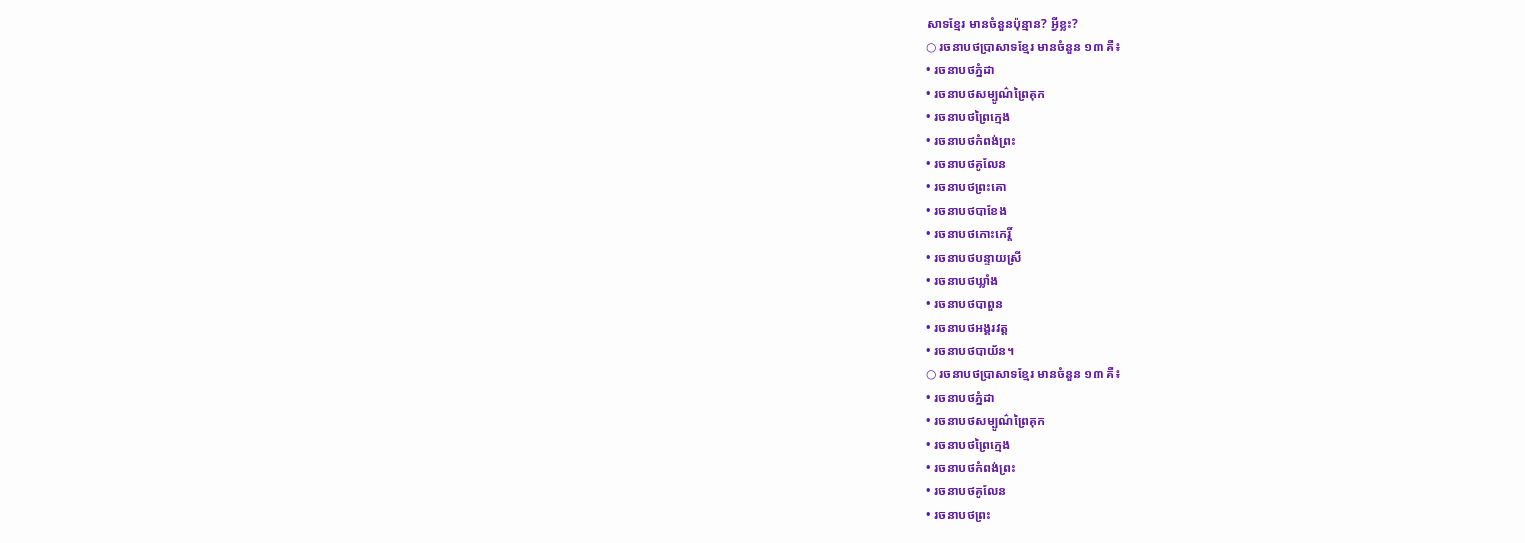សាទខ្មែរ មានចំនួនប៉ុន្មាន? អ្វីខ្លះ?
○ រចនាបថប្រាសាទខ្មែរ មានចំនួន ១៣ គឺ៖
• រចនាបថភ្នំដា
• រចនាបថសម្បូណ៌ព្រៃគុក
• រចនាបថព្រៃក្មេង
• រចនាបថកំពង់ព្រះ
• រចនាបថគូលែន
• រចនាបថព្រះគោ
• រចនាបថបាខែង
• រចនាបថកោះកេរ្តិ៍
• រចនាបថបន្ទាយស្រី
• រចនាបថឃ្លាំង
• រចនាបថបាពួន
• រចនាបថអង្គរវត្ត
• រចនាបថបាយ័ន។
○ រចនាបថប្រាសាទខ្មែរ មានចំនួន ១៣ គឺ៖
• រចនាបថភ្នំដា
• រចនាបថសម្បូណ៌ព្រៃគុក
• រចនាបថព្រៃក្មេង
• រចនាបថកំពង់ព្រះ
• រចនាបថគូលែន
• រចនាបថព្រះ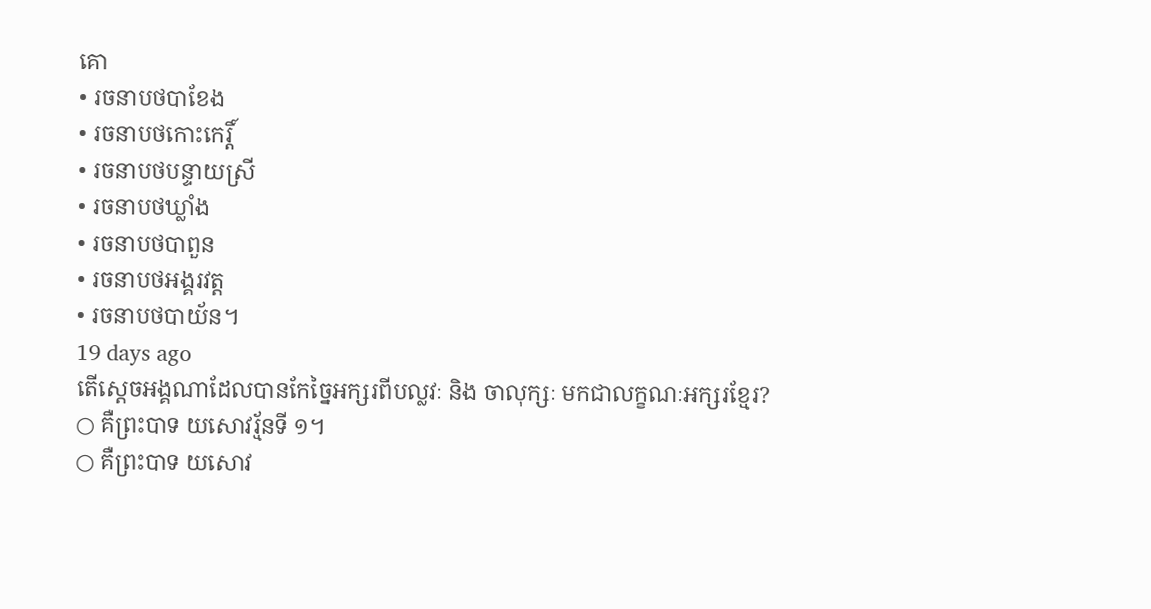គោ
• រចនាបថបាខែង
• រចនាបថកោះកេរ្តិ៍
• រចនាបថបន្ទាយស្រី
• រចនាបថឃ្លាំង
• រចនាបថបាពួន
• រចនាបថអង្គរវត្ត
• រចនាបថបាយ័ន។
19 days ago
តើស្តេចអង្គណាដែលបានកែច្នៃអក្សរពីបល្លវៈ និង ចាលុក្សៈ មកជាលក្ខណៈអក្សរខ្មែរ?
○ គឺព្រះបាទ យសោវរ្ម័នទី ១។
○ គឺព្រះបាទ យសោវ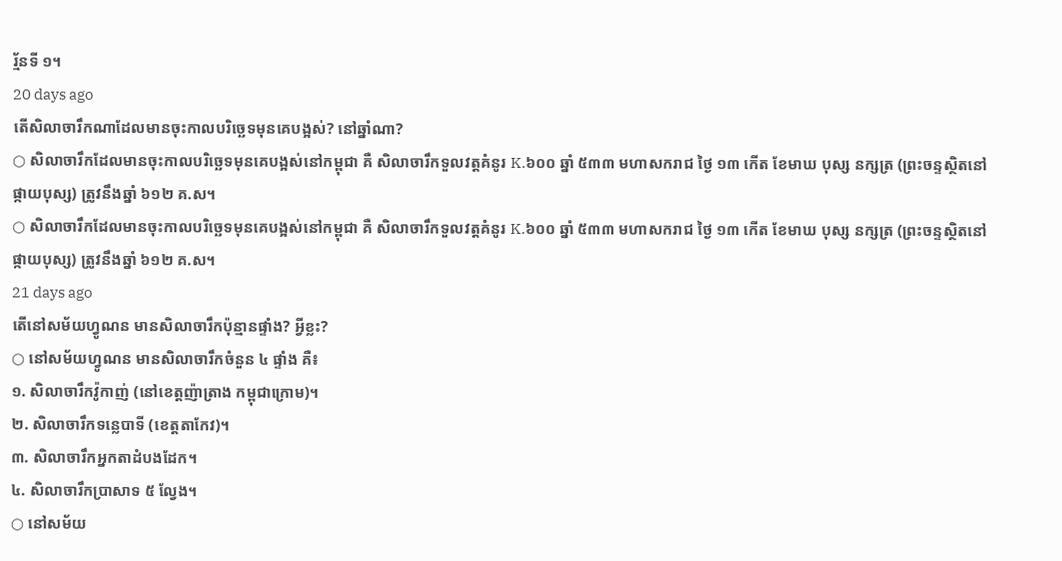រ្ម័នទី ១។
20 days ago
តើសិលាចារឹកណាដែលមានចុះកាលបរិច្ឆេទមុនគេបង្អស់? នៅឆ្នាំណា?
○ សិលាចារឹកដែលមានចុះកាលបរិច្ឆេទមុនគេបង្អស់នៅកម្ពុជា គឺ សិលាចារឹកទួលវត្តគំនូរ K.៦០០ ឆ្នាំ ៥៣៣ មហាសករាជ ថ្ងៃ ១៣ កើត ខែមាឃ បុស្ស នក្សត្រ (ព្រះចន្ទស្ថិតនៅផ្កាយបុស្ស) ត្រូវនឹងឆ្នាំ ៦១២ គ.ស។
○ សិលាចារឹកដែលមានចុះកាលបរិច្ឆេទមុនគេបង្អស់នៅកម្ពុជា គឺ សិលាចារឹកទួលវត្តគំនូរ K.៦០០ ឆ្នាំ ៥៣៣ មហាសករាជ ថ្ងៃ ១៣ កើត ខែមាឃ បុស្ស នក្សត្រ (ព្រះចន្ទស្ថិតនៅផ្កាយបុស្ស) ត្រូវនឹងឆ្នាំ ៦១២ គ.ស។
21 days ago
តើនៅសម័យហ្វូណន មានសិលាចារឹកប៉ុន្មានផ្ទាំង? អ្វីខ្លះ?
○ នៅសម័យហ្វូណន មានសិលាចារឹកចំនួន ៤ ផ្ទាំង គឺ៖
១. សិលាចារឹកវ៉ូកាញ់ (នៅខេត្តញ៉ាត្រាង កម្ពុជាក្រោម)។
២. សិលាចារឹកទន្លេបាទី (ខេត្តតាកែវ)។
៣. សិលាចារឹកអ្នកតាដំបងដែក។
៤. សិលាចារឹកប្រាសាទ ៥ ល្វែង។
○ នៅសម័យ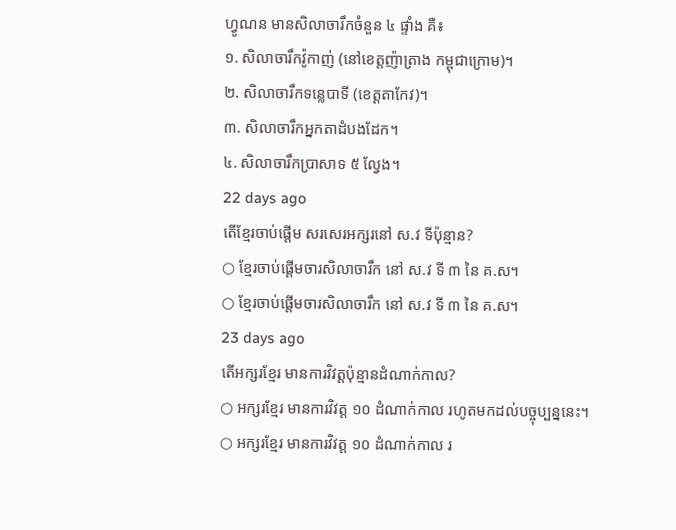ហ្វូណន មានសិលាចារឹកចំនួន ៤ ផ្ទាំង គឺ៖
១. សិលាចារឹកវ៉ូកាញ់ (នៅខេត្តញ៉ាត្រាង កម្ពុជាក្រោម)។
២. សិលាចារឹកទន្លេបាទី (ខេត្តតាកែវ)។
៣. សិលាចារឹកអ្នកតាដំបងដែក។
៤. សិលាចារឹកប្រាសាទ ៥ ល្វែង។
22 days ago
តើខ្មែរចាប់ផ្តើម សរសេរអក្សរនៅ ស.វ ទីប៉ុន្មាន?
○ ខ្មែរចាប់ផ្តើមចារសិលាចារឹក នៅ ស.វ ទី ៣ នៃ គ.ស។
○ ខ្មែរចាប់ផ្តើមចារសិលាចារឹក នៅ ស.វ ទី ៣ នៃ គ.ស។
23 days ago
តើអក្សរខ្មែរ មានការវិវត្តប៉ុន្មានដំណាក់កាល?
○ អក្សរខ្មែរ មានការវិវត្ត ១០ ដំណាក់កាល រហូតមកដល់បច្ចុប្បន្ននេះ។
○ អក្សរខ្មែរ មានការវិវត្ត ១០ ដំណាក់កាល រ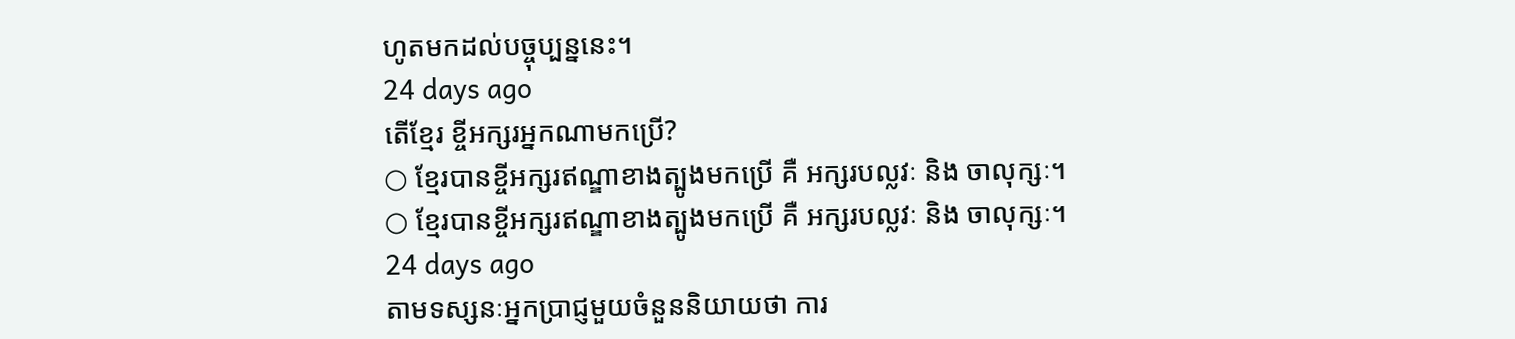ហូតមកដល់បច្ចុប្បន្ននេះ។
24 days ago
តើខ្មែរ ខ្ចីអក្សរអ្នកណាមកប្រើ?
○ ខ្មែរបានខ្ចីអក្សរឥណ្ឌាខាងត្បូងមកប្រើ គឺ អក្សរបល្លវៈ និង ចាលុក្សៈ។
○ ខ្មែរបានខ្ចីអក្សរឥណ្ឌាខាងត្បូងមកប្រើ គឺ អក្សរបល្លវៈ និង ចាលុក្សៈ។
24 days ago
តាមទស្សនៈអ្នកប្រាជ្ញមួយចំនួននិយាយថា ការ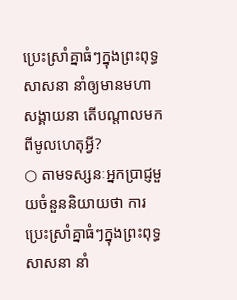ប្រេះស្រាំគ្នាធំៗក្នុងព្រះពុទ្ធសាសនា នាំឲ្យមានមហាសង្គាយនា តើបណ្តាលមកពីមូលហេតុអ្វី?
○ តាមទស្សនៈអ្នកប្រាជ្ញមួយចំនួននិយាយថា ការប្រេះស្រាំគ្នាធំៗក្នុងព្រះពុទ្ធសាសនា នាំ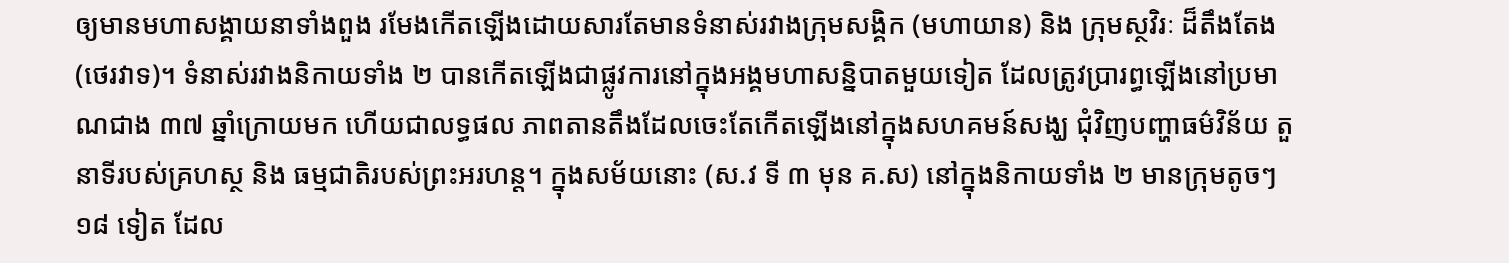ឲ្យមានមហាសង្គាយនាទាំងពួង រមែងកើតឡើងដោយសារតែមានទំនាស់រវាងក្រុមសង្គិក (មហាយាន) និង ក្រុមស្ថវិរៈ ដ៏តឹងតែង (ថេរវាទ)។ ទំនាស់រវាងនិកាយទាំង ២ បានកើតឡើងជាផ្លូវការនៅក្នុងអង្គមហាសន្និបាតមួយទៀត ដែលត្រូវប្រារព្ធឡើងនៅប្រមាណជាង ៣៧ ឆ្នាំក្រោយមក ហើយជាលទ្ធផល ភាពតានតឹងដែលចេះតែកើតឡើងនៅក្នុងសហគមន៍សង្ឃ ជុំវិញបញ្ហាធម៌វិន័យ តួនាទីរបស់គ្រហស្ថ និង ធម្មជាតិរបស់ព្រះអរហន្ត។ ក្នុងសម័យនោះ (ស.វ ទី ៣ មុន គ.ស) នៅក្នុងនិកាយទាំង ២ មានក្រុមតូចៗ ១៨ ទៀត ដែល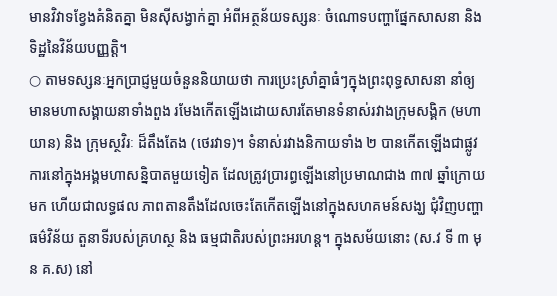មានវិវាទខ្វែងគំនិតគ្នា មិនស៊ីសង្វាក់គ្នា អំពីអត្ថន័យទស្សនៈ ចំណោទបញ្ហាផ្នែកសាសនា និង ទិដ្ឋនៃវិន័យបញ្ញត្តិ។
○ តាមទស្សនៈអ្នកប្រាជ្ញមួយចំនួននិយាយថា ការប្រេះស្រាំគ្នាធំៗក្នុងព្រះពុទ្ធសាសនា នាំឲ្យមានមហាសង្គាយនាទាំងពួង រមែងកើតឡើងដោយសារតែមានទំនាស់រវាងក្រុមសង្គិក (មហាយាន) និង ក្រុមស្ថវិរៈ ដ៏តឹងតែង (ថេរវាទ)។ ទំនាស់រវាងនិកាយទាំង ២ បានកើតឡើងជាផ្លូវការនៅក្នុងអង្គមហាសន្និបាតមួយទៀត ដែលត្រូវប្រារព្ធឡើងនៅប្រមាណជាង ៣៧ ឆ្នាំក្រោយមក ហើយជាលទ្ធផល ភាពតានតឹងដែលចេះតែកើតឡើងនៅក្នុងសហគមន៍សង្ឃ ជុំវិញបញ្ហាធម៌វិន័យ តួនាទីរបស់គ្រហស្ថ និង ធម្មជាតិរបស់ព្រះអរហន្ត។ ក្នុងសម័យនោះ (ស.វ ទី ៣ មុន គ.ស) នៅ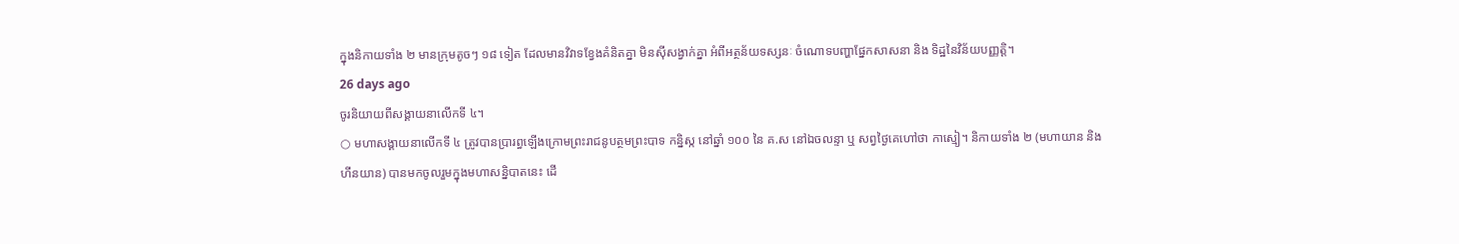ក្នុងនិកាយទាំង ២ មានក្រុមតូចៗ ១៨ ទៀត ដែលមានវិវាទខ្វែងគំនិតគ្នា មិនស៊ីសង្វាក់គ្នា អំពីអត្ថន័យទស្សនៈ ចំណោទបញ្ហាផ្នែកសាសនា និង ទិដ្ឋនៃវិន័យបញ្ញត្តិ។
26 days ago
ចូរនិយាយពីសង្គាយនាលើកទី ៤។
○ មហាសង្គាយនាលើកទី ៤ ត្រូវបានប្រារព្ធឡើងក្រោមព្រះរាជនូបត្ថមព្រះបាទ កន្និស្ក នៅឆ្នាំ ១០០ នៃ គ.ស នៅឯចលន្ទា ឬ សព្វថ្ងៃគេហៅថា កាស្មៀ។ និកាយទាំង ២ (មហាយាន និង ហីនយាន) បានមកចូលរួមក្នុងមហាសន្និបាតនេះ ដើ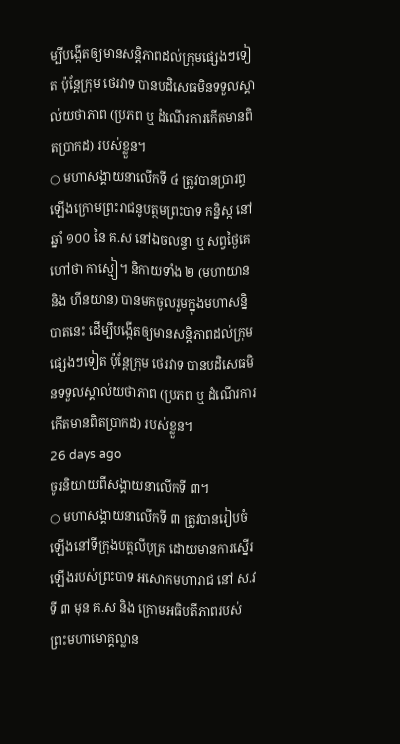ម្បីបង្កើតឲ្យមានសន្តិភាពដល់ក្រុមផ្សេងៗទៀត ប៉ុន្តែក្រុម ថេរវាទ បានបដិសេធមិនទទួលស្គាល់យថាភាព (ប្រភព ឬ ដំណើរការកើតមានពិតប្រាកដ) របស់ខ្លួន។
○ មហាសង្គាយនាលើកទី ៤ ត្រូវបានប្រារព្ធឡើងក្រោមព្រះរាជនូបត្ថមព្រះបាទ កន្និស្ក នៅឆ្នាំ ១០០ នៃ គ.ស នៅឯចលន្ទា ឬ សព្វថ្ងៃគេហៅថា កាស្មៀ។ និកាយទាំង ២ (មហាយាន និង ហីនយាន) បានមកចូលរួមក្នុងមហាសន្និបាតនេះ ដើម្បីបង្កើតឲ្យមានសន្តិភាពដល់ក្រុមផ្សេងៗទៀត ប៉ុន្តែក្រុម ថេរវាទ បានបដិសេធមិនទទួលស្គាល់យថាភាព (ប្រភព ឬ ដំណើរការកើតមានពិតប្រាកដ) របស់ខ្លួន។
26 days ago
ចូរនិយាយពីសង្គាយនាលើកទី ៣។
○ មហាសង្គាយនាលើកទី ៣ ត្រូវបានរៀបចំឡើងនៅទីក្រុងបត្តលីបុត្រ ដោយមានការស្នើរឡើងរបស់ព្រះបាទ អសោកមហារាជ នៅ ស.វ ទី ៣ មុន គ.ស និង ក្រោមអធិបតីភាពរបស់ព្រះមហាមោគ្គល្លាន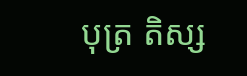បុត្រ តិស្ស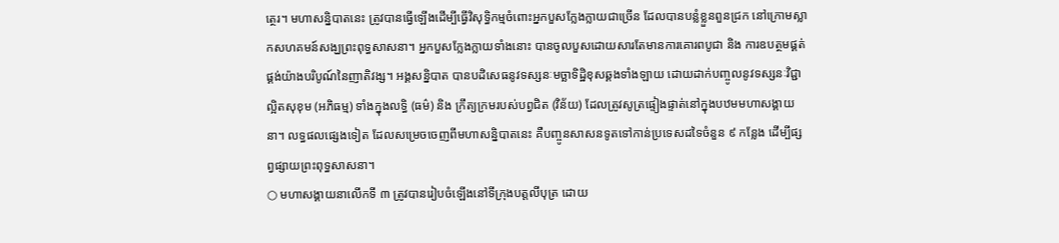ត្ថេរ។ មហាសន្និបាតនេះ ត្រូវបានធ្វើឡើងដើម្បីធ្វើវិសុទ្ធិកម្មចំពោះអ្នកបួសក្លែងក្លាយជាច្រើន ដែលបានបន្លំខ្លួនពួនជ្រក នៅក្រោមស្លាកសហគមន៍សង្ឃព្រះពុទ្ធសាសនា។ អ្នកបួសក្លែងក្លាយទាំងនោះ បានចូលបួសដោយសារតែមានការគោរពបូជា និង ការឧបត្ថមផ្គត់ផ្គង់យ៉ាងបរិបូណ៍នៃញាតិវង្ស។ អង្គសន្និបាត បានបដិសេធនូវទស្សនៈមច្ឆាទិដ្ឋិខុសឆ្គងទាំងឡាយ ដោយដាក់បញ្ចូលនូវទស្សនៈវិជ្ជាល្អិតសុខុម (អភិធម្ម) ទាំងក្នុងលទ្ធិ (ធម៌) និង ក្រឹត្យក្រមរបស់បព្វជិត (វិន័យ) ដែលត្រូវសូត្រផ្ទៀងផ្ទាត់នៅក្នុងបឋមមហាសង្គាយនា។ លទ្ធផលផ្សេងទៀត ដែលសម្រេចចេញពីមហាសន្និបាតនេះ គឺបញ្ចូនសាសនទូតទៅកាន់ប្រទេសដទៃចំនួន ៩ កន្លែង ដើម្បីផ្សព្វផ្សាយព្រះពុទ្ធសាសនា។
○ មហាសង្គាយនាលើកទី ៣ ត្រូវបានរៀបចំឡើងនៅទីក្រុងបត្តលីបុត្រ ដោយ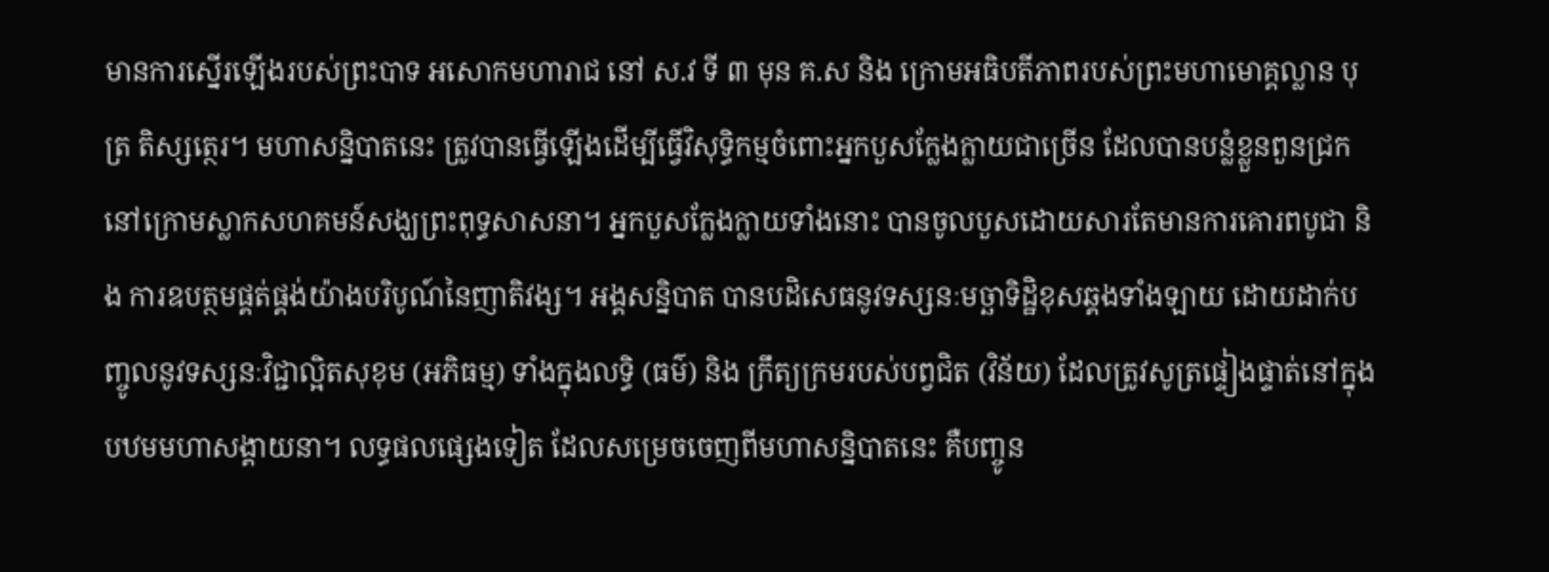មានការស្នើរឡើងរបស់ព្រះបាទ អសោកមហារាជ នៅ ស.វ ទី ៣ មុន គ.ស និង ក្រោមអធិបតីភាពរបស់ព្រះមហាមោគ្គល្លាន បុត្រ តិស្សត្ថេរ។ មហាសន្និបាតនេះ ត្រូវបានធ្វើឡើងដើម្បីធ្វើវិសុទ្ធិកម្មចំពោះអ្នកបួសក្លែងក្លាយជាច្រើន ដែលបានបន្លំខ្លួនពួនជ្រក នៅក្រោមស្លាកសហគមន៍សង្ឃព្រះពុទ្ធសាសនា។ អ្នកបួសក្លែងក្លាយទាំងនោះ បានចូលបួសដោយសារតែមានការគោរពបូជា និង ការឧបត្ថមផ្គត់ផ្គង់យ៉ាងបរិបូណ៍នៃញាតិវង្ស។ អង្គសន្និបាត បានបដិសេធនូវទស្សនៈមច្ឆាទិដ្ឋិខុសឆ្គងទាំងឡាយ ដោយដាក់បញ្ចូលនូវទស្សនៈវិជ្ជាល្អិតសុខុម (អភិធម្ម) ទាំងក្នុងលទ្ធិ (ធម៌) និង ក្រឹត្យក្រមរបស់បព្វជិត (វិន័យ) ដែលត្រូវសូត្រផ្ទៀងផ្ទាត់នៅក្នុងបឋមមហាសង្គាយនា។ លទ្ធផលផ្សេងទៀត ដែលសម្រេចចេញពីមហាសន្និបាតនេះ គឺបញ្ចូន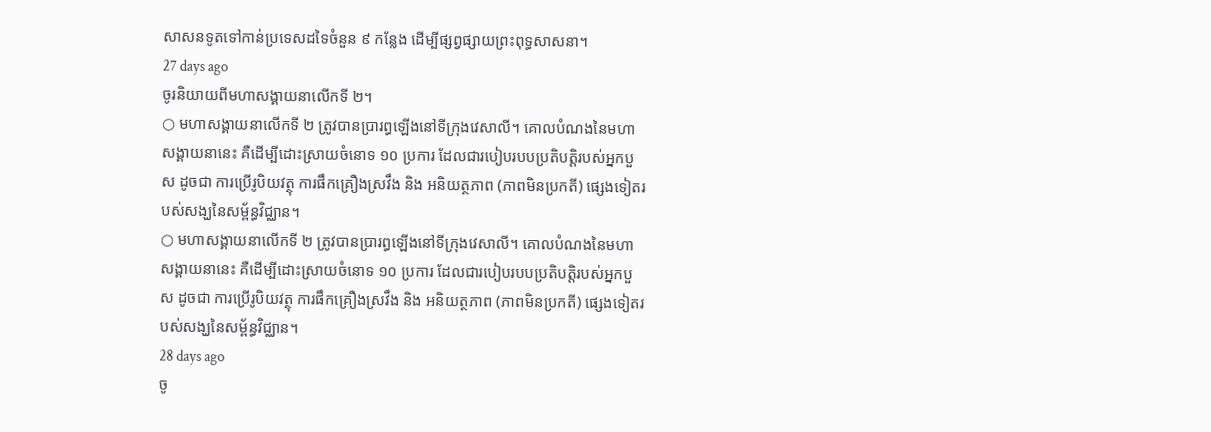សាសនទូតទៅកាន់ប្រទេសដទៃចំនួន ៩ កន្លែង ដើម្បីផ្សព្វផ្សាយព្រះពុទ្ធសាសនា។
27 days ago
ចូរនិយាយពីមហាសង្គាយនាលើកទី ២។
○ មហាសង្គាយនាលើកទី ២ ត្រូវបានប្រារព្ធឡើងនៅទីក្រុងវេសាលី។ គោលបំណងនៃមហាសង្គាយនានេះ គឺដើម្បីដោះស្រាយចំនោទ ១០ ប្រការ ដែលជារបៀបរបបប្រតិបត្តិរបស់អ្នកបួស ដូចជា ការប្រើរូបិយវត្ថុ ការផឹកគ្រឿងស្រវឹង និង អនិយត្ថភាព (ភាពមិនប្រកតី) ផ្សេងទៀតរបស់សង្ឃនៃសម្ព័ន្ធវិជ្ឈាន។
○ មហាសង្គាយនាលើកទី ២ ត្រូវបានប្រារព្ធឡើងនៅទីក្រុងវេសាលី។ គោលបំណងនៃមហាសង្គាយនានេះ គឺដើម្បីដោះស្រាយចំនោទ ១០ ប្រការ ដែលជារបៀបរបបប្រតិបត្តិរបស់អ្នកបួស ដូចជា ការប្រើរូបិយវត្ថុ ការផឹកគ្រឿងស្រវឹង និង អនិយត្ថភាព (ភាពមិនប្រកតី) ផ្សេងទៀតរបស់សង្ឃនៃសម្ព័ន្ធវិជ្ឈាន។
28 days ago
ចូ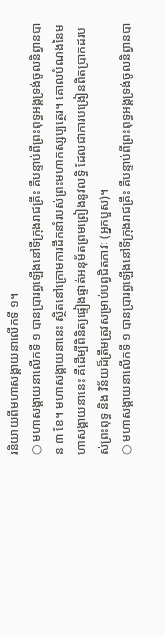រនិយាយពីមហាសង្គាយនាលើកទី ១។
○ មហាសង្គាយនាលើកទី ១ បានប្រារព្ធឡើងនៅទីក្រុងរាជគ្រឹះ គឺបន្ទាប់ពីព្រះពុទ្ធអង្គទ្រង់ចូលនិព្វានបាន ៣ ខែ។ មហាសង្គាយនានេះ ស្ថិតនៅក្រោមការដឹកនាំរបស់ព្រះមហាកស្សប្បត្ថេរ។ គោលបំណងនៃមហាសង្គាយនានេះ គឺដើម្បីពិនិត្យផ្ទៀងផ្ទាត់អនុម័តព្រមព្រៀងនូវលទ្ធិ ដែលជាការបង្រៀនពិតប្រាកដរបស់ព្រះពុទ្ធ និង វិន័យដ៏ត្រឹមត្រូវសម្រាប់បព្វជិតភាវៈ (អ្នកបួស)។
○ មហាសង្គាយនាលើកទី ១ បានប្រារព្ធឡើងនៅទីក្រុងរាជគ្រឹះ គឺបន្ទាប់ពីព្រះពុទ្ធអង្គទ្រង់ចូលនិព្វានបា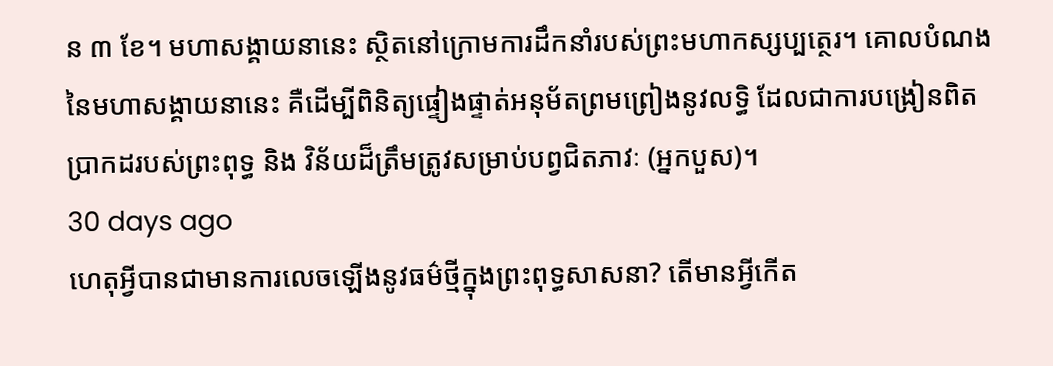ន ៣ ខែ។ មហាសង្គាយនានេះ ស្ថិតនៅក្រោមការដឹកនាំរបស់ព្រះមហាកស្សប្បត្ថេរ។ គោលបំណងនៃមហាសង្គាយនានេះ គឺដើម្បីពិនិត្យផ្ទៀងផ្ទាត់អនុម័តព្រមព្រៀងនូវលទ្ធិ ដែលជាការបង្រៀនពិតប្រាកដរបស់ព្រះពុទ្ធ និង វិន័យដ៏ត្រឹមត្រូវសម្រាប់បព្វជិតភាវៈ (អ្នកបួស)។
30 days ago
ហេតុអ្វីបានជាមានការលេចឡើងនូវធម៌ថ្មីក្នុងព្រះពុទ្ធសាសនា? តើមានអ្វីកើត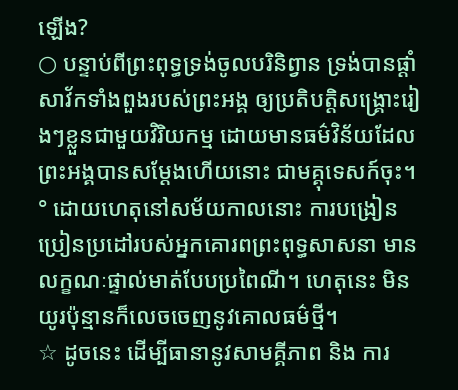ឡើង?
○ បន្ទាប់ពីព្រះពុទ្ធទ្រង់ចូលបរិនិព្វាន ទ្រង់បានផ្ដាំសាវ័កទាំងពួងរបស់ព្រះអង្គ ឲ្យប្រតិបត្តិសង្រ្គោះរៀងៗខ្លួនជាមួយវិរិយកម្ម ដោយមានធម៌វិន័យដែលព្រះអង្គបានសម្ដែងហើយនោះ ជាមគ្គុទេសក៍ចុះ។
° ដោយហេតុនៅសម័យកាលនោះ ការបង្រៀនប្រៀនប្រដៅរបស់អ្នកគោរពព្រះពុទ្ធសាសនា មានលក្ខណៈផ្ទាល់មាត់បែបប្រពៃណី។ ហេតុនេះ មិនយូរប៉ុន្មានក៏លេចចេញនូវគោលធម៌ថ្មី។
☆ ដូចនេះ ដើម្បីធានានូវសាមគ្គីភាព និង ការ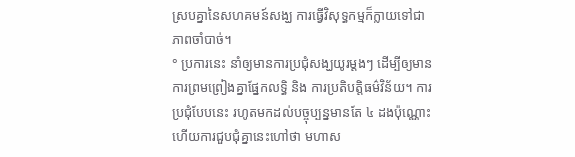ស្របគ្នានៃសហគមន៍សង្ឃ ការធ្វើវិសុទ្ធកម្មក៏ក្លាយទៅជាភាពចាំបាច់។
° ប្រការនេះ នាំឲ្យមានការប្រជុំសង្ឃយូរម្ដងៗ ដើម្បីឲ្យមានការព្រមព្រៀងគ្នាផ្នែកលទ្ធិ និង ការប្រតិបត្តិធម៌វិន័យ។ ការប្រជុំបែបនេះ រហូតមកដល់បច្ចុប្បន្នមានតែ ៤ ដងប៉ុណ្ណោះ ហើយការជួបជុំគ្នានេះហៅថា មហាស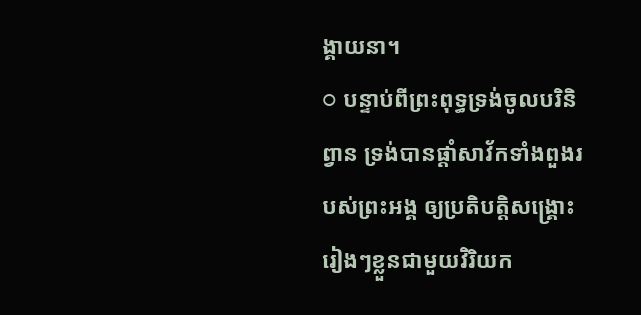ង្គាយនា។
○ បន្ទាប់ពីព្រះពុទ្ធទ្រង់ចូលបរិនិព្វាន ទ្រង់បានផ្ដាំសាវ័កទាំងពួងរបស់ព្រះអង្គ ឲ្យប្រតិបត្តិសង្រ្គោះរៀងៗខ្លួនជាមួយវិរិយក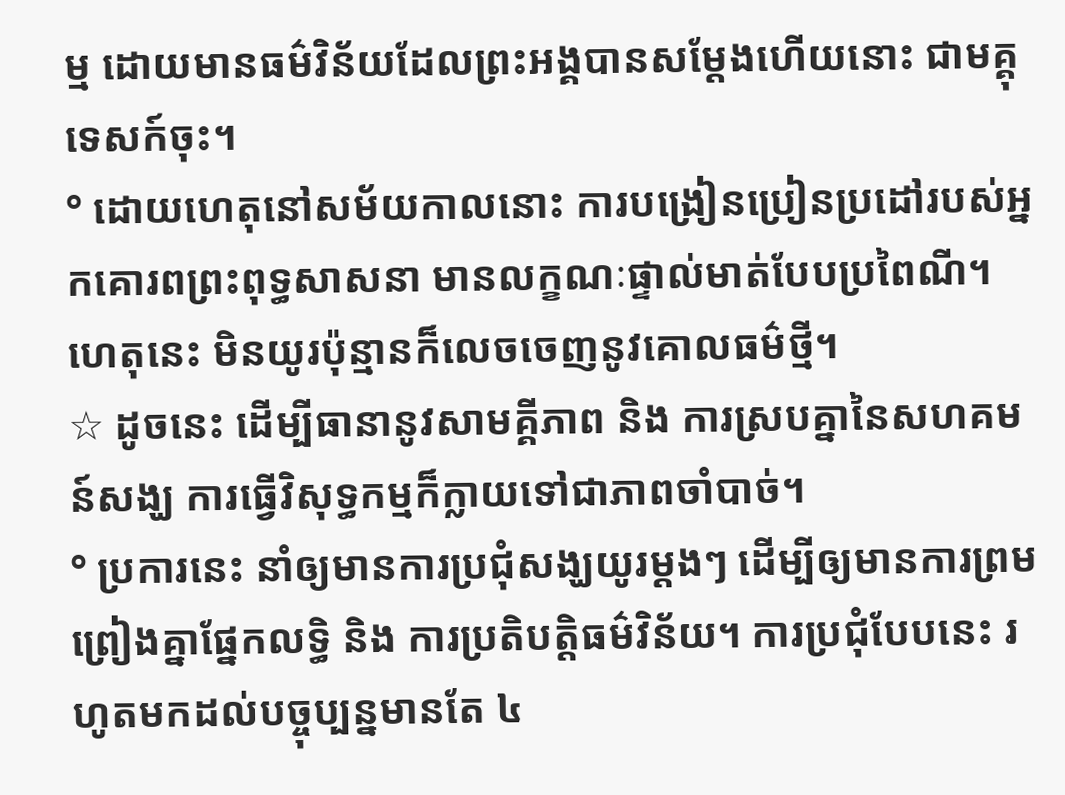ម្ម ដោយមានធម៌វិន័យដែលព្រះអង្គបានសម្ដែងហើយនោះ ជាមគ្គុទេសក៍ចុះ។
° ដោយហេតុនៅសម័យកាលនោះ ការបង្រៀនប្រៀនប្រដៅរបស់អ្នកគោរពព្រះពុទ្ធសាសនា មានលក្ខណៈផ្ទាល់មាត់បែបប្រពៃណី។ ហេតុនេះ មិនយូរប៉ុន្មានក៏លេចចេញនូវគោលធម៌ថ្មី។
☆ ដូចនេះ ដើម្បីធានានូវសាមគ្គីភាព និង ការស្របគ្នានៃសហគមន៍សង្ឃ ការធ្វើវិសុទ្ធកម្មក៏ក្លាយទៅជាភាពចាំបាច់។
° ប្រការនេះ នាំឲ្យមានការប្រជុំសង្ឃយូរម្ដងៗ ដើម្បីឲ្យមានការព្រមព្រៀងគ្នាផ្នែកលទ្ធិ និង ការប្រតិបត្តិធម៌វិន័យ។ ការប្រជុំបែបនេះ រហូតមកដល់បច្ចុប្បន្នមានតែ ៤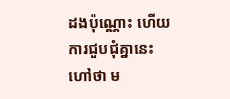ដងប៉ុណ្ណោះ ហើយការជួបជុំគ្នានេះហៅថា ម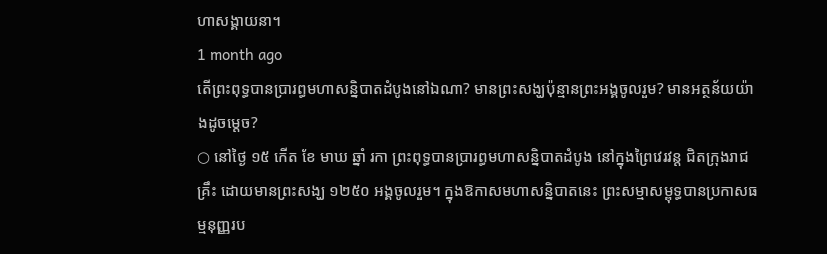ហាសង្គាយនា។
1 month ago
តើព្រះពុទ្ធបានប្រារព្ធមហាសន្និបាតដំបូងនៅឯណា? មានព្រះសង្ឃប៉ុន្មានព្រះអង្គចូលរួម? មានអត្ថន័យយ៉ាងដូចម្តេច?
○ នៅថ្ងៃ ១៥ កើត ខែ មាឃ ឆ្នាំ រកា ព្រះពុទ្ធបានប្រារព្ធមហាសន្និបាតដំបូង នៅក្នុងព្រៃវេរវន្ត ជិតក្រុងរាជគ្រឹះ ដោយមានព្រះសង្ឃ ១២៥០ អង្គចូលរួម។ ក្នុងឱកាសមហាសន្និបាតនេះ ព្រះសម្មាសម្ពុទ្ធបានប្រកាសធម្មនុញ្ញរប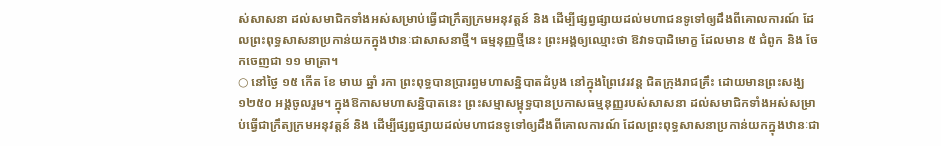ស់សាសនា ដល់សមាជិកទាំងអស់សម្រាប់ធ្វើជាក្រឹត្យក្រមអនុវត្តន៍ និង ដើម្បីផ្សព្វផ្សាយដល់មហាជនទូទៅឲ្យដឹងពីគោលការណ៍ ដែលព្រះពុទ្ធសាសនាប្រកាន់យកក្នុងឋានៈជាសាសនាថ្មី។ ធម្មនុញ្ញថ្មីនេះ ព្រះអង្គឲ្យឈ្មោះថា ឱវាទបាដិមោក្ខ ដែលមាន ៥ ជំពូក និង ចែកចេញជា ១១ មាត្រា។
○ នៅថ្ងៃ ១៥ កើត ខែ មាឃ ឆ្នាំ រកា ព្រះពុទ្ធបានប្រារព្ធមហាសន្និបាតដំបូង នៅក្នុងព្រៃវេរវន្ត ជិតក្រុងរាជគ្រឹះ ដោយមានព្រះសង្ឃ ១២៥០ អង្គចូលរួម។ ក្នុងឱកាសមហាសន្និបាតនេះ ព្រះសម្មាសម្ពុទ្ធបានប្រកាសធម្មនុញ្ញរបស់សាសនា ដល់សមាជិកទាំងអស់សម្រាប់ធ្វើជាក្រឹត្យក្រមអនុវត្តន៍ និង ដើម្បីផ្សព្វផ្សាយដល់មហាជនទូទៅឲ្យដឹងពីគោលការណ៍ ដែលព្រះពុទ្ធសាសនាប្រកាន់យកក្នុងឋានៈជា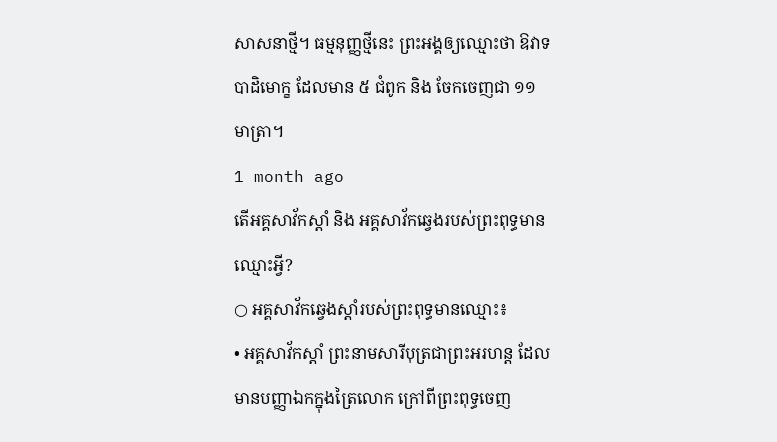សាសនាថ្មី។ ធម្មនុញ្ញថ្មីនេះ ព្រះអង្គឲ្យឈ្មោះថា ឱវាទបាដិមោក្ខ ដែលមាន ៥ ជំពូក និង ចែកចេញជា ១១ មាត្រា។
1 month ago
តើអគ្គសាវ័កស្ដាំ និង អគ្គសាវ័កឆ្វេងរបស់ព្រះពុទ្ធមានឈ្មោះអ្វី?
○ អគ្គសាវ័កឆ្វេងស្ដាំរបស់ព្រះពុទ្ធមានឈ្មោះ៖
• អគ្គសាវ័កស្ដាំ ព្រះនាមសារីបុត្រជាព្រះអរហន្ដ ដែលមានបញ្ញាឯកក្នុងត្រៃលោក ក្រៅពីព្រះពុទ្ធចេញ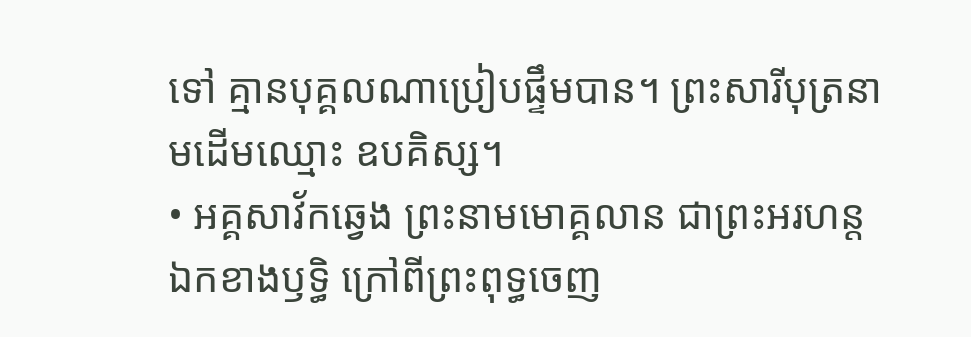ទៅ គ្មានបុគ្គលណាប្រៀបផ្ទឹមបាន។ ព្រះសារីបុត្រនាមដើមឈ្មោះ ឧបគិស្ស។
• អគ្គសាវ័កឆ្វេង ព្រះនាមមោគ្គលាន ជាព្រះអរហន្ដឯកខាងឫទ្ធិ ក្រៅពីព្រះពុទ្ធចេញ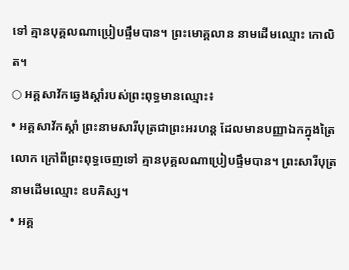ទៅ គ្មានបុគ្គលណាប្រៀបផ្ទឹមបាន។ ព្រះមោគ្គលាន នាមដើមឈ្មោះ កោលិត។
○ អគ្គសាវ័កឆ្វេងស្ដាំរបស់ព្រះពុទ្ធមានឈ្មោះ៖
• អគ្គសាវ័កស្ដាំ ព្រះនាមសារីបុត្រជាព្រះអរហន្ដ ដែលមានបញ្ញាឯកក្នុងត្រៃលោក ក្រៅពីព្រះពុទ្ធចេញទៅ គ្មានបុគ្គលណាប្រៀបផ្ទឹមបាន។ ព្រះសារីបុត្រនាមដើមឈ្មោះ ឧបគិស្ស។
• អគ្គ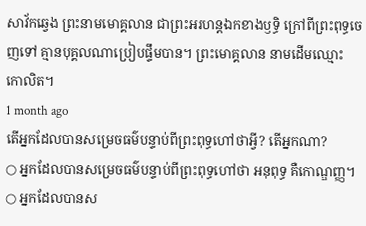សាវ័កឆ្វេង ព្រះនាមមោគ្គលាន ជាព្រះអរហន្ដឯកខាងឫទ្ធិ ក្រៅពីព្រះពុទ្ធចេញទៅ គ្មានបុគ្គលណាប្រៀបផ្ទឹមបាន។ ព្រះមោគ្គលាន នាមដើមឈ្មោះ កោលិត។
1 month ago
តើអ្នកដែលបានសម្រេចធម៌បន្ទាប់ពីព្រះពុទ្ធហៅថាអ្វី? តើអ្នកណា?
○ អ្នកដែលបានសម្រេចធម៌បន្ទាប់ពីព្រះពុទ្ធហៅថា អនុពុទ្ធ គឺកោណ្ឌញ្ញ។
○ អ្នកដែលបានស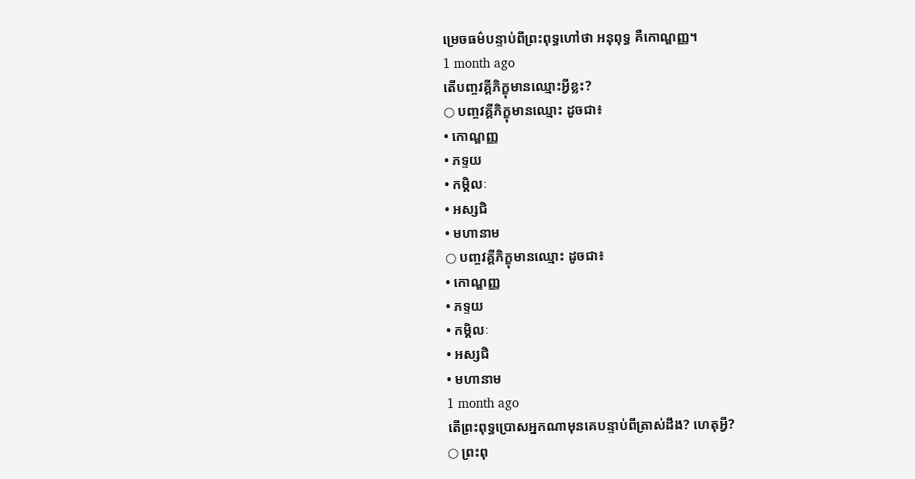ម្រេចធម៌បន្ទាប់ពីព្រះពុទ្ធហៅថា អនុពុទ្ធ គឺកោណ្ឌញ្ញ។
1 month ago
តើបញ្ចវគ្គីភិក្ខុមានឈ្មោះអ្វីខ្លះ?
○ បញ្ចវគ្គីភិក្ខុមានឈ្មោះ ដូចជា៖
• កោណ្ឌញ្ញ
• ភទ្ទយ
• កម្ដិលៈ
• អស្សជិ
• មហានាម
○ បញ្ចវគ្គីភិក្ខុមានឈ្មោះ ដូចជា៖
• កោណ្ឌញ្ញ
• ភទ្ទយ
• កម្ដិលៈ
• អស្សជិ
• មហានាម
1 month ago
តើព្រះពុទ្ធប្រោសអ្នកណាមុនគេបន្ទាប់ពីត្រាស់ដឹង? ហេតុអ្វី?
○ ព្រះពុ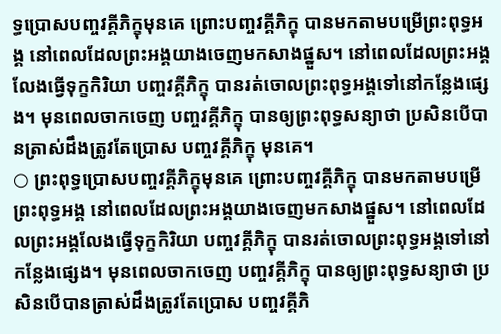ទ្ធប្រោសបញ្ចវគ្គីភិក្ខុមុនគេ ព្រោះបញ្ចវគ្គីភិក្ខុ បានមកតាមបម្រើព្រះពុទ្ធអង្គ នៅពេលដែលព្រះអង្គយាងចេញមកសាងផ្នួស។ នៅពេលដែលព្រះអង្គលែងធ្វើទុក្ខកិរិយា បញ្ចវគ្គីភិក្ខុ បានរត់ចោលព្រះពុទ្ធអង្គទៅនៅកន្លែងផ្សេង។ មុនពេលចាកចេញ បញ្ចវគ្គីភិក្ខុ បានឲ្យព្រះពុទ្ធសន្យាថា ប្រសិនបើបានត្រាស់ដឹងត្រូវតែប្រោស បញ្ចវគ្គីភិក្ខុ មុនគេ។
○ ព្រះពុទ្ធប្រោសបញ្ចវគ្គីភិក្ខុមុនគេ ព្រោះបញ្ចវគ្គីភិក្ខុ បានមកតាមបម្រើព្រះពុទ្ធអង្គ នៅពេលដែលព្រះអង្គយាងចេញមកសាងផ្នួស។ នៅពេលដែលព្រះអង្គលែងធ្វើទុក្ខកិរិយា បញ្ចវគ្គីភិក្ខុ បានរត់ចោលព្រះពុទ្ធអង្គទៅនៅកន្លែងផ្សេង។ មុនពេលចាកចេញ បញ្ចវគ្គីភិក្ខុ បានឲ្យព្រះពុទ្ធសន្យាថា ប្រសិនបើបានត្រាស់ដឹងត្រូវតែប្រោស បញ្ចវគ្គីភិ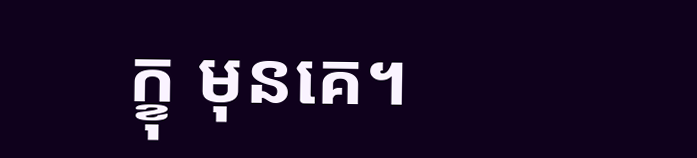ក្ខុ មុនគេ។